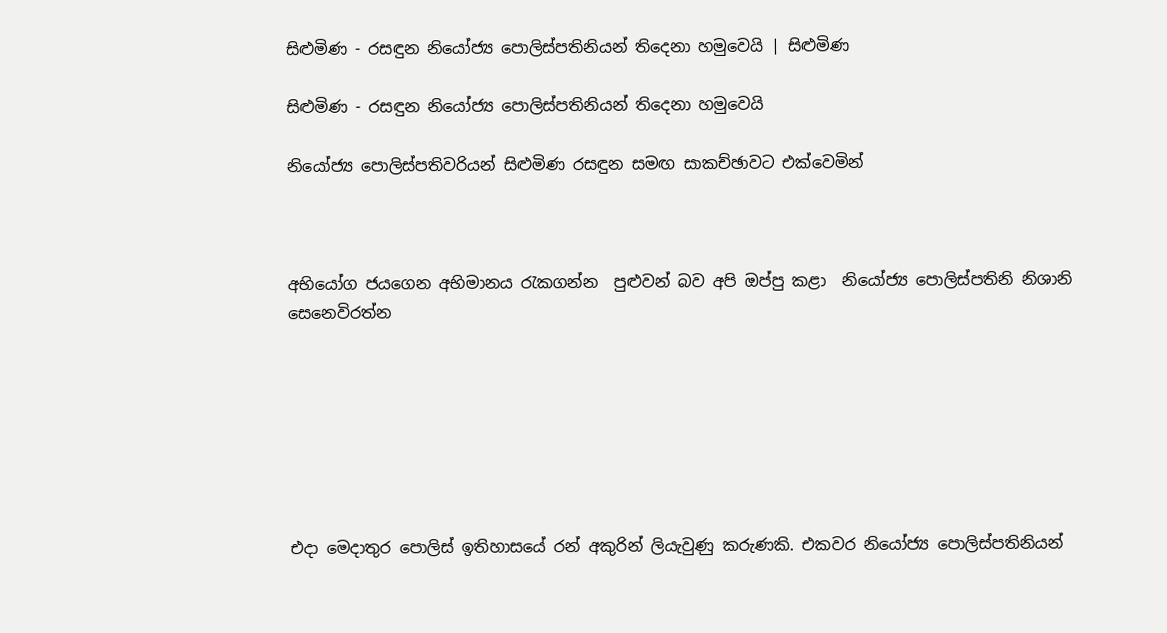සිළුමිණ - රසඳුන නියෝජ්‍ය පොලිස්පතිනියන් තිදෙනා හමුවෙයි | සිළුමිණ

සිළුමිණ - රසඳුන නියෝජ්‍ය පොලිස්පතිනියන් තිදෙනා හමුවෙයි

නියෝජ්‍ය පොලිස්පතිවරියන් සිළුමිණ රසඳුන සමඟ සාකච්ඡාවට එක්වෙමින්



අභියෝග ජයගෙන අභිමානය රැකගන්න  පුළුවන් බව අපි ඔප්පු කළා  නියෝජ්‍ය පොලිස්පතිනි නිශානි සෙනෙවිරත්න







එදා මෙදාතුර පොලිස් ඉතිහාසයේ රන් අකුරින් ලියැවුණු කරුණකි. එකවර නියෝජ්‍ය පොලිස්පතිනියන්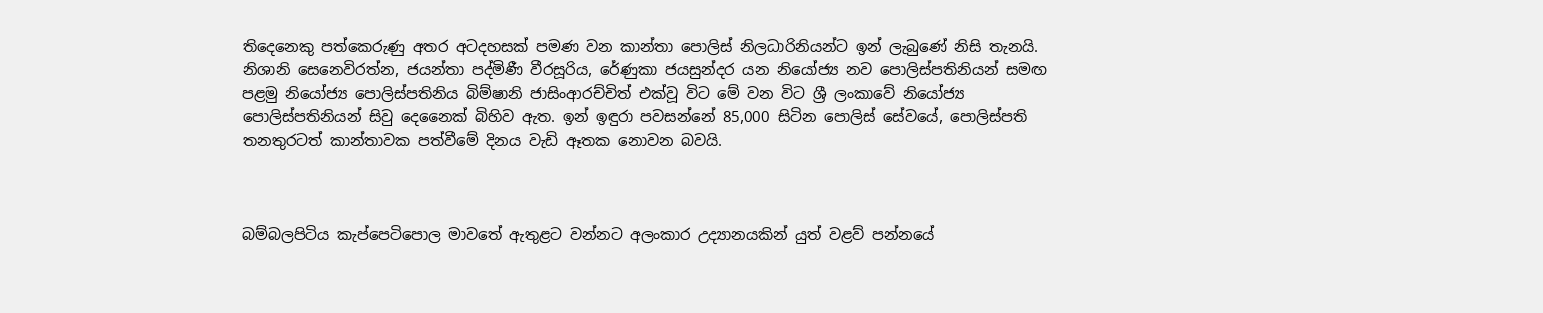තිදෙනෙකු පත්කෙරුණු අතර අටදහසක් පමණ වන කාන්තා පොලිස් නිලධාරිනියන්ට ඉන් ලැබුණේ නිසි තැනයි. නිශානි සෙනෙවිරත්න, ජයන්තා පද්මිණී වීරසූරිය, රේණුකා ජයසුන්දර යන නියෝජ්‍ය නව පොලිස්පතිනියන් සමඟ පළමු නියෝජ්‍ය පොලිස්පතිනිය බිම්ෂානි ජාසිංආරච්චිත් එක්වූ විට මේ වන විට ශ්‍රී ලංකාවේ නියෝජ්‍ය පොලිස්පතිනියන් සිවු දෙනෛක් බිහිව ඇත. ඉන් ඉඳුරා පවසන්නේ 85,000 සිටින පොලිස් සේවයේ, පොලිස්පති තනතුරටත් කාන්තාවක පත්වීමේ දිනය වැඩි ඈතක නොවන බවයි.



බම්බලපිටිය කැප්පෙටිපොල මාවතේ ඇතුළට වන්නට අලංකාර උද්‍යානයකින් යුත් වළව් පන්නයේ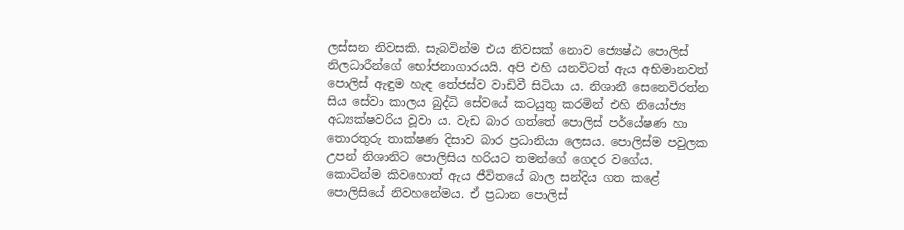ලස්සන නිවසකි. සැබවින්ම එය නිවසක් නොව ජ්‍යෙෂ්ඨ පොලිස් නිලධාරීන්ගේ භෝජනාගාරයයි. අපි එහි යනවිටත් ඇය අභිමානවත් පොලිස් ඇඳුම හැඳ තේජස්ව වාඩිවී සිටියා ය. නිශානී සෙනෙවිරත්න සිය සේවා කාලය බුද්ධි සේවයේ කටයුතු කරමින් එහි නියෝජ්‍ය අධ්‍යක්ෂවරිය වූවා ය. වැඩ බාර ගත්තේ පොලිස් පර්යේෂණ හා තොරතුරු තාක්ෂණ දිසාව බාර ප්‍රධානියා ලෙසය. පොලිස්ම පවුලක උපන් නිශානිට පොලිසිය හරියට තමන්ගේ ගෙදර වගේය. කොටින්ම කිවහොත් ඇය ජීවිතයේ බාල සන්දිය ගත කළේ පොලිසියේ නිවහනේමය. ඒ ප්‍රධාන පොලිස්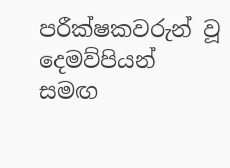පරීක්ෂකවරුන් වූ දෙමව්පියන් සමඟ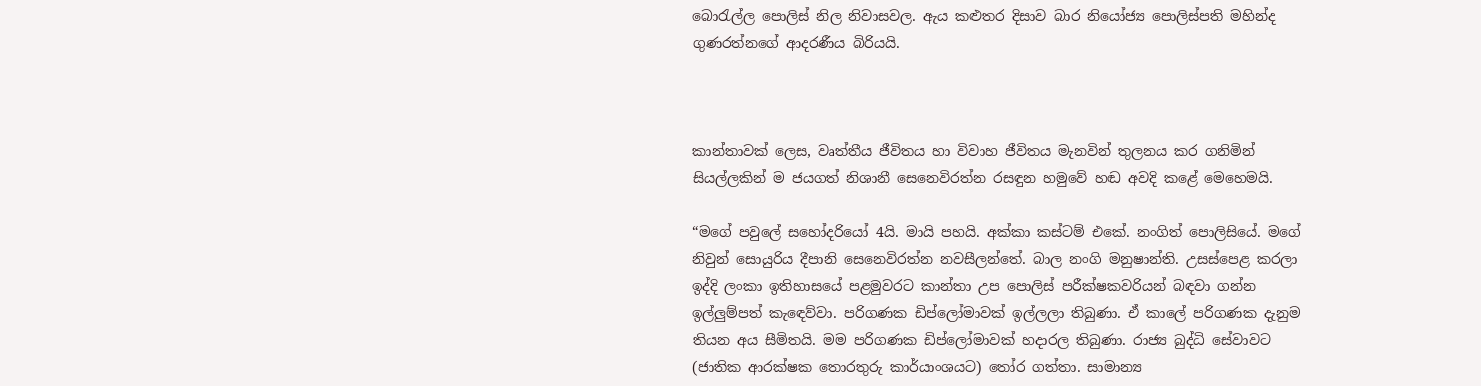බොරැල්ල පොලිස් නිල නිවාසවල. ඇය කළුතර දිසාව බාර නියෝජ්‍ය පොලිස්පති මහින්ද ගුණරත්නගේ ආදරණීය බිරියයි.



කාන්තාවක් ලෙස, වෘත්තීය ජීවිතය හා විවාහ ජීවිතය මැනවින් තුලනය කර ගනිමින් සියල්ලකින් ම ජයගත් නිශානී සෙනෙවිරත්න රසඳුන හමුවේ හඬ අවදි කළේ මෙහෙමයි.

“මගේ පවුලේ සහෝදරියෝ 4යි. මායි පහයි. අක්කා කස්ටම් එකේ. නංගිත් පොලිසියේ. මගේ නිවුන් සොයුරිය දීපානි සෙනෙවිරත්න නවසීලන්තේ. බාල නංගි මනුෂාන්ති. උසස්පෙළ කරලා ඉද්දි ලංකා ඉතිහාසයේ පළමුවරට කාන්තා උප පොලිස් පරීක්ෂකවරියන් බඳවා ගන්න ඉල්ලුම්පත් කැඳෙව්වා. පරිගණක ඩිප්ලෝමාවක් ඉල්ලලා තිබුණා. ඒ කාලේ පරිගණක දැනුම තියන අය සීමිතයි. මම පරිගණක ඩිප්ලෝමාවක් හදාරල තිබුණා. රාජ්‍ය බුද්ධි සේවාවට (ජාතික ආරක්ෂක තොරතුරු කාර්යාංශයට) තෝර ගත්තා. සාමාන්‍ය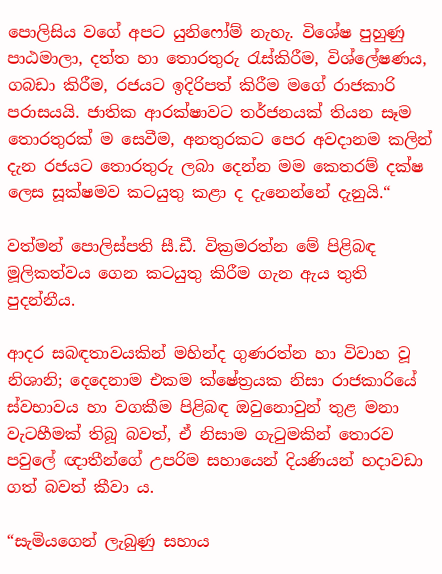පොලිසිය වගේ අපට යුනිෆෝම් නැහැ. විශේෂ පුහුණු පාඨමාලා, දත්ත හා තොරතුරු රැස්කිරීම, විශ්ලේෂණය, ගබඩා කිරීම, රජයට ඉදිරිපත් කිරීම මගේ රාජකාරි පරාසයයි. ජාතික ආරක්ෂාවට තර්ජනයක් තියන සෑම තොරතුරක් ම සෙවීම, අනතුරකට පෙර අවදානම කලින් දැන රජයට තොරතුරු ලබා දෙන්න මම කෙතරම් දක්ෂ ලෙස සූක්ෂමව කටයුතු කළා ද දැනෙන්නේ දැනුයි.“

වත්මන් පොලිස්පති සී.ඩී. වික්‍රමරත්න මේ පිළිබඳ මූලිකත්වය ගෙන කටයුතු කිරීම ගැන ඇය තුති පුදන්නීය.

ආදර සබඳතාවයකින් මහින්ද ගුණරත්න හා විවාහ වූ නිශානි; දෙදෙනාම එකම ක්ෂේත්‍රයක නිසා රාජකාරියේ ස්වභාවය හා වගකීම පිළිබඳ ඔවුනොවුන් තුළ මනා වැටහීමක් තිබූ බවත්, ඒ නිසාම ගැටුමකින් තොරව පවුලේ ඥාතීන්ගේ උපරිම සහායෙන් දියණියන් හදාවඩා ගත් බවත් කීවා ය.

“සැමියගෙන් ලැබුණු සහාය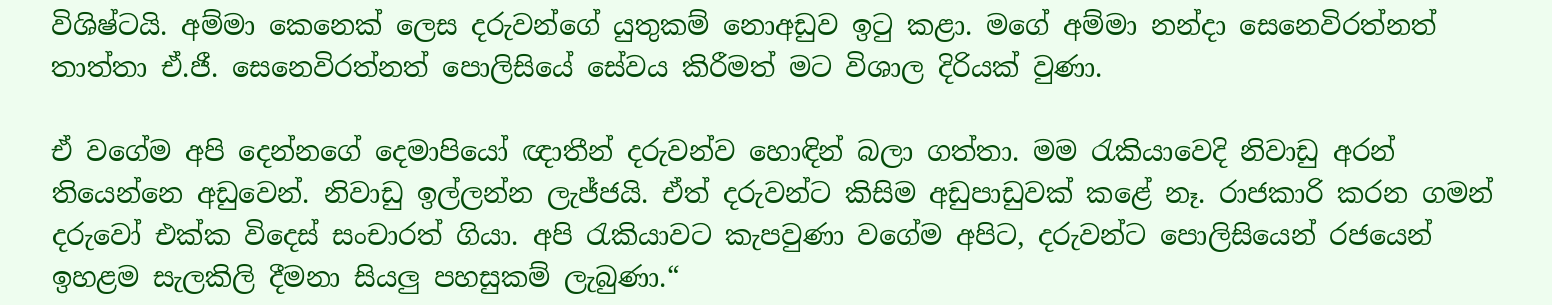විශිෂ්ටයි. අම්මා කෙනෙක් ලෙස දරුවන්ගේ යුතුකම් නොඅඩුව ඉටු කළා. මගේ අම්මා නන්දා සෙනෙවිරත්නත් තාත්තා ඒ.ජී. සෙනෙවිරත්නත් පොලිසියේ සේවය කිරීමත් මට විශාල දිරියක් වුණා.

ඒ වගේම අපි දෙන්නගේ දෙමාපියෝ ඥාතීන් දරුවන්ව හොඳින් බලා ගත්තා. මම රැකියාවෙදි නිවාඩු අරන් තියෙන්නෙ අඩුවෙන්. නිවාඩු ඉල්ලන්න ලැජ්ජයි. ඒත් දරුවන්ට කිසිම අඩුපාඩුවක් කළේ නෑ. රාජකාරි කරන ගමන් දරුවෝ එක්ක විදෙස් සංචාරත් ගියා. අපි රැකියාවට කැපවුණා වගේම අපිට, දරුවන්ට පොලිසියෙන් රජයෙන් ඉහළම සැලකිලි දීමනා සියලු පහසුකම් ලැබුණා.“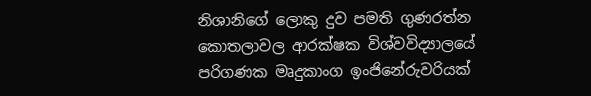නිශානිගේ ලොකු දුව පමති ගුණරත්න කොතලාවල ආරක්ෂක විශ්වවිද්‍යාලයේ පරිගණක මෘදුකාංග ඉංජිනේරුවරියක්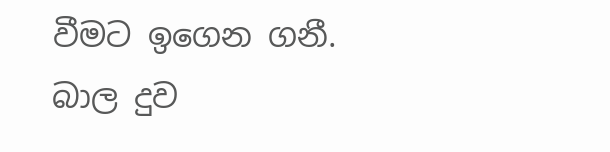වීමට ඉගෙන ගනී. බාල දුව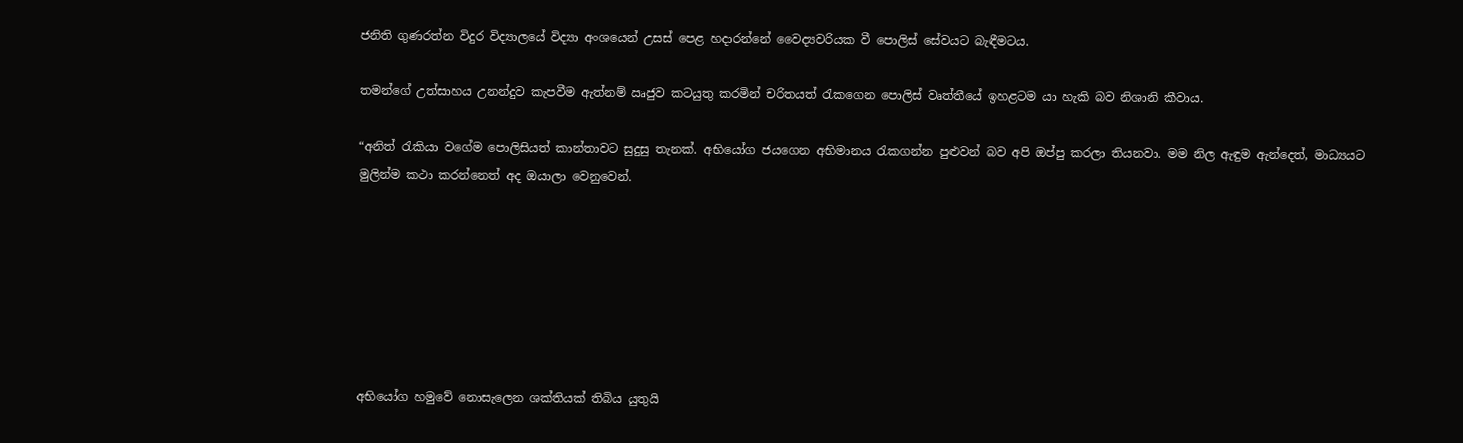ජනිති ගුණරත්න විදුර විද්‍යාලයේ විද්‍යා අංශයෙන් උසස් පෙළ හදාරන්නේ වෛද්‍යවරියක වී පොලිස් සේවයට බැඳීමටය.

තමන්ගේ උත්සාහය උනන්දුව කැපවීම ඇත්නම් ඍජුව කටයුතු කරමින් චරිතයත් රැකගෙන පොලිස් වෘත්තීයේ ඉහළටම යා හැකි බව නිශානි කීවාය.

“අනිත් රැකියා වගේම පොලිසියත් කාන්තාවට සුදුසු තැනක්. අභියෝග ජයගෙන අභිමානය රැකගන්න පුළුවන් බව අපි ඔප්පු කරලා තියනවා. මම නිල ඇඳුම ඇන්දෙත්, මාධ්‍යයට මුලින්ම කථා කරන්නෙත් අද ඔයාලා වෙනුවෙන්.







අභියෝග හමුවේ නොසැලෙන ශක්තියක් තිබිය යුතුයි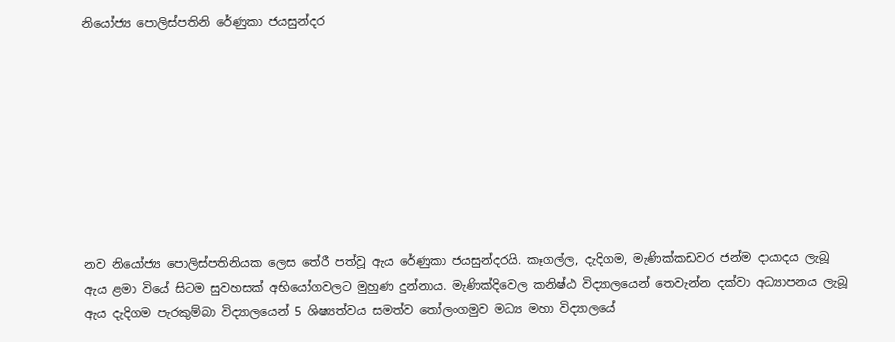නියෝජ්‍ය පොලිස්පතිනි රේණුකා ජයසුන්දර









නව නියෝජ්‍ය පොලිස්පතිනියක ලෙස තේරී පත්වූ ඇය රේණුකා ජයසුන්දරයි. කෑගල්ල, දැදිගම, මැණික්කඩවර ජන්ම දායාදය ලැබූ ඇය ළමා වියේ සිටම සුවහසක් අභියෝගවලට මුහුණ දුන්නාය. මැණික්දිවෙල කනිෂ්ඨ විද්‍යාලයෙන් තෙවැන්න දක්වා අධ්‍යාපනය ලැබූ ඇය දැදිගම පැරකුම්බා විද්‍යාලයෙන් 5 ශිෂ්‍යත්වය සමත්ව තෝලංගමුව මධ්‍ය මහා විද්‍යාලයේ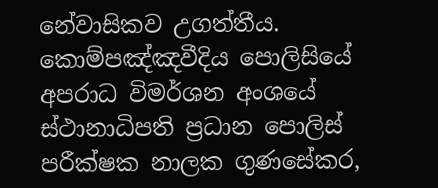නේවාසිකව උගත්තීය. කොම්පඤ්ඤවීදිය පොලිසියේ අපරාධ විමර්ශන අංශයේ ස්ථානාධිපති ප්‍රධාන පොලිස් පරීක්ෂක නාලක ගුණසේකර,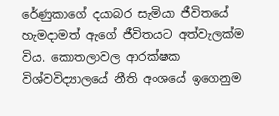රේණුකාගේ දයාබර සැමියා ජීවිතයේ හැමදාමත් ඇගේ ජීවිතයට අත්වැලක්ම විය. කොතලාවල ආරක්ෂක විශ්වවිද්‍යාලයේ නීති අංශයේ ඉගෙනුම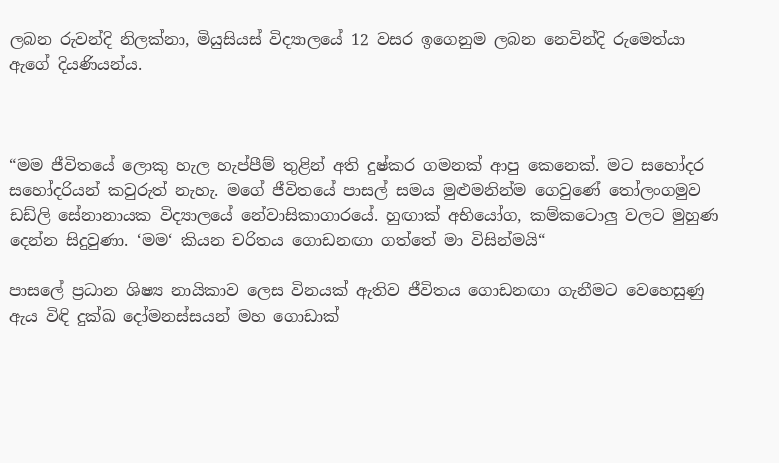ලබන රුවන්දි නිලක්නා, මියුසියස් විද්‍යාලයේ 12 වසර ඉගෙනුම ලබන නෙවින්දි රුමෙත්යා ඇගේ දියණියන්ය.



“මම ජීවිතයේ ලොකු හැල හැප්පීම් තුළින් අති දුෂ්කර ගමනක් ආපු කෙනෙක්. මට සහෝදර සහෝදරියන් කවුරුත් නැහැ. මගේ ජීවිතයේ පාසල් සමය මුළුමනින්ම ගෙවුණේ තෝලංගමුව ඩඩ්ලි සේනානායක විද්‍යාලයේ නේවාසිකාගාරයේ. හුඟාක් අභියෝග, කම්කටොලු වලට මුහුණ දෙන්න සිදුවුණා. ‘මම‘ කියන චරිතය ගොඩනඟා ගත්තේ මා විසින්මයි“

පාසලේ ප්‍රධාන ශිෂ්‍ය නායිකාව ලෙස විනයක් ඇතිව ජීවිතය ගොඩනඟා ගැනීමට වෙහෙසුණු ඇය විඳි දුක්ඛ දෝමනස්සයන් මහ ගොඩාක්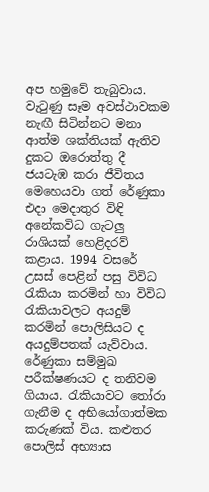අප හමුවේ තැබුවාය. වැටුණු සෑම අවස්ථාවකම නැඟී සිටින්නට මනා ආත්ම ශක්තියක් ඇතිව දුකට ඔරොත්තු දී ජයටැඹ කරා ජීවිතය මෙහෙයවා ගත් රේණුකා එදා මෙදාතුර විඳි අනේකවිධ ගැටලු රාශියක් හෙළිදරව් කළාය. 1994 වසරේ උසස් පෙළින් පසු විවිධ රැකියා කරමින් හා විවිධ රැකියාවලට අයදුම් කරමින් පොලිසියට ද අයදුම්පතක් යැව්වාය. රේණුකා සම්මුඛ පරීක්ෂණයට ද තනිවම ගියාය. රැකියාවට තෝරා ගැනීම ද අභියෝගාත්මක කරුණක් විය. කළුතර පොලිස් අභ්‍යාස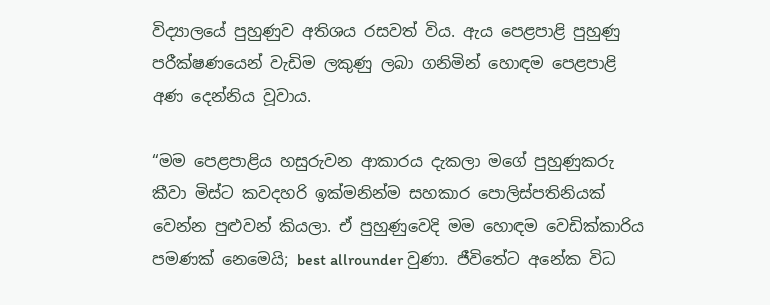විද්‍යාලයේ පුහුණුව අතිශය රසවත් විය. ඇය පෙළපාළි පුහුණු පරීක්ෂණයෙන් වැඩිම ලකුණු ලබා ගනිමින් හොඳම පෙළපාළි අණ දෙන්නිය වූවාය.

“මම පෙළපාළිය හසුරුවන ආකාරය දැකලා මගේ පුහුණුකරු කීවා මිස්ට කවදහරි ඉක්මනින්ම සහකාර පොලිස්පතිනියක් වෙන්න පුළුවන් කියලා. ඒ පුහුණුවෙදි මම හොඳම වෙඩික්කාරිය පමණක් නෙමෙයි; best allrounder වුණා. ජීවිතේට අනේක විධ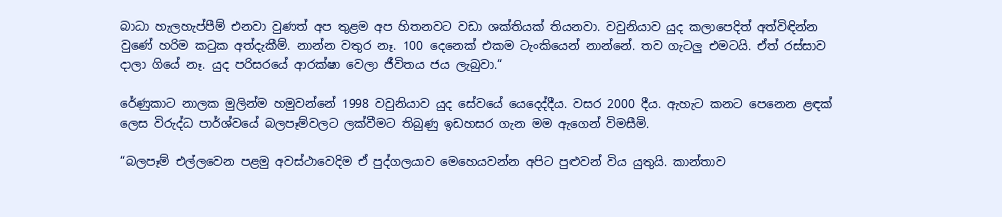බාධා හැලහැප්පීම් එනවා වුණත් අප තුළම අප හිතනවට වඩා ශක්තියක් තියනවා. වවුනියාව යුද කලාපෙදිත් අත්විඳින්න වුණේ හරිම කටුක අත්දැකීම්. නාන්න වතුර නෑ. 100 දෙනෙක් එකම ටැංකියෙන් නාන්නේ. තව ගැටලු එමටයි. ඒත් රස්සාව දාලා ගියේ නෑ. යුද පරිසරයේ ආරක්ෂා වෙලා ජීවිතය ජය ලැබුවා.“

රේණුකාට නාලක මුලින්ම හමුවන්නේ 1998 වවුනියාව යුද සේවයේ යෙදෙද්දීය. වසර 2000 දීය. ඇහැට කනට පෙනෙන ළඳක් ලෙස විරුද්ධ පාර්ශ්වයේ බලපෑම්වලට ලක්වීමට තිබුණු ඉඩහසර ගැන මම ඇගෙන් විමසීමි.

“බලපෑම් එල්ලවෙන පළමු අවස්ථාවෙදිම ඒ පුද්ගලයාව මෙහෙයවන්න අපිට පුළුවන් විය යුතුයි. කාන්තාව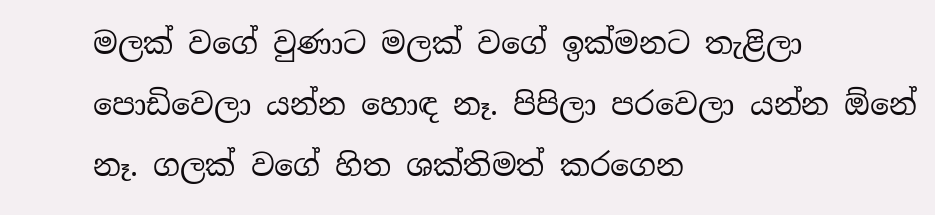මලක් වගේ වුණාට මලක් වගේ ඉක්මනට තැළිලා පොඩිවෙලා යන්න හොඳ නෑ. පිපිලා පරවෙලා යන්න ඕනේ නෑ. ගලක් වගේ හිත ශක්තිමත් කරගෙන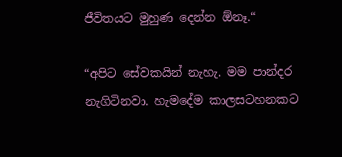ජීවිතයට මුහුණ දෙන්න ඕනෑ.“

“අපිට සේවකයින් නැහැ. මම පාන්දර නැගිටිනවා. හැමදේම කාලසටහනකට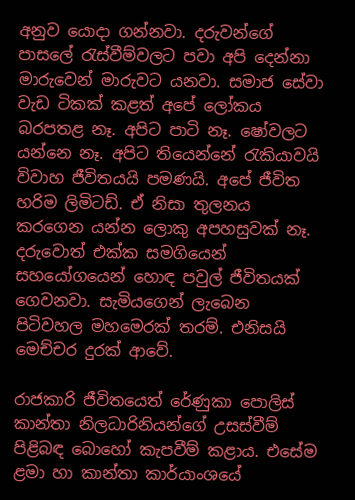අනුව යොදා ගන්නවා. දරුවන්ගේ පාසලේ රැස්වීම්වලට පවා අපි දෙන්නා මාරුවෙන් මාරුවට යනවා. සමාජ සේවා වැඩ ටිකක් කළත් අපේ ලෝකය බරපතළ නෑ. අපිට පාටි නෑ. ෂෝවලට යන්නෙ නෑ. අපිට තියෙන්නේ රැකියාවයි විවාහ ජීවිතයයි පමණයි. අපේ ජීවිත හරිම ලිමිටඩ්. ඒ නිසා තුලනය කරගෙන යන්න ලොකු අපහසුවක් නෑ. දරුවොත් එක්ක සමගියෙන් සහයෝගයෙන් හොඳ පවුල් ජීවිතයක් ගෙවනවා. සැමියගෙන් ලැබෙන පිටිවහල මහමෙරක් තරම්. එනිසයි මෙච්චර දුරක් ආවේ.

රාජකාරි ජීවිතයෙත් රේණුකා පොලිස් කාන්තා නිලධාරිනියන්ගේ උසස්වීම් පිළිබඳ බොහෝ කැපවීම් කළාය. එසේම ළමා හා කාන්තා කාර්යාංශයේ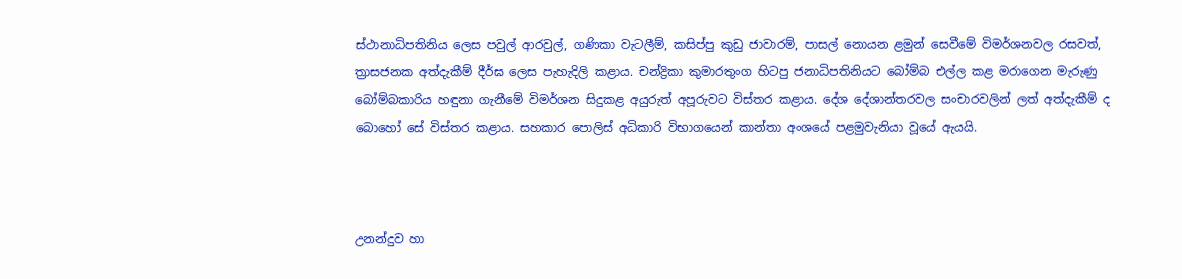ස්ථානාධිපතිනිය ලෙස පවුල් ආරවුල්, ගණිකා වැටලීම්, කසිප්පු කුඩු ජාවාරම්, පාසල් නොයන ළමුන් සෙවීමේ විමර්ශනවල රසවත්, ත්‍රාසජනක අත්දැකීම් දීර්ඝ ලෙස පැහැදිලි කළාය. චන්ද්‍රිකා කුමාරතුංග හිටපු ජනාධිපතිනියට බෝම්බ එල්ල කළ මරාගෙන මැරුණු බෝම්බකාරිය හඳුනා ගැනීමේ විමර්ශන සිදුකළ අයුරුත් අපූරුවට විස්තර කළාය. දේශ දේශාන්තරවල සංචාරවලින් ලත් අත්දැකීම් ද බොහෝ සේ විස්තර කළාය. සහකාර පොලිස් අධිකාරි විභාගයෙන් කාන්තා අංශයේ පළමුවැනියා වූයේ ඇයයි.



උනන්දුව හා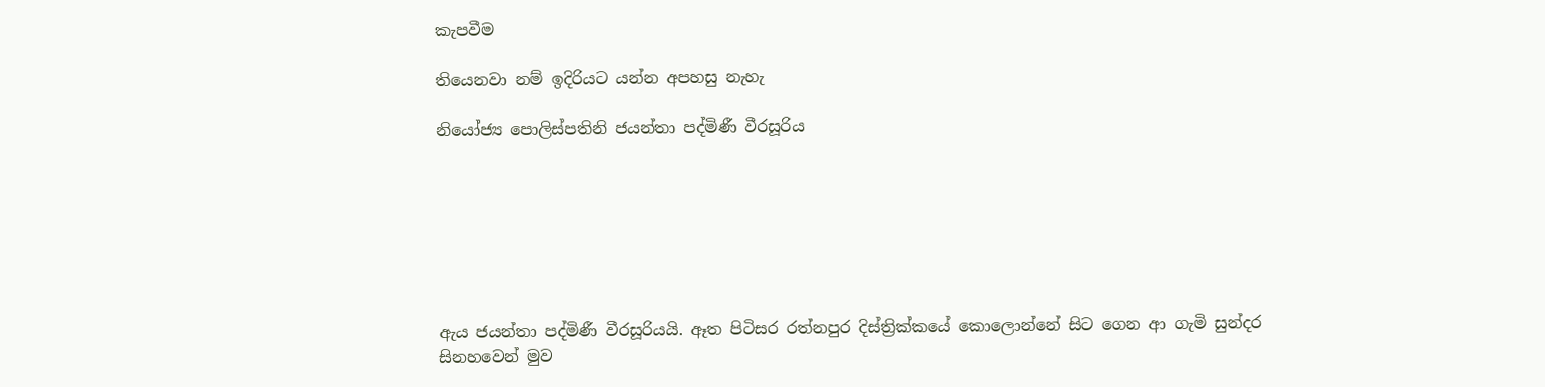කැපවීම

තියෙනවා නම් ඉදිරියට යන්න අපහසු නැහැ

නියෝජ්‍ය පොලිස්පතිනි ජයන්තා පද්මිණී වීරසූරිය







ඇය ජයන්තා පද්මිණී වීරසූරියයි. ඈත පිටිසර රත්නපුර දිස්ත්‍රික්කයේ කොලොන්නේ සිට ගෙන ආ ගැමි සුන්දර සිනහවෙන් මුව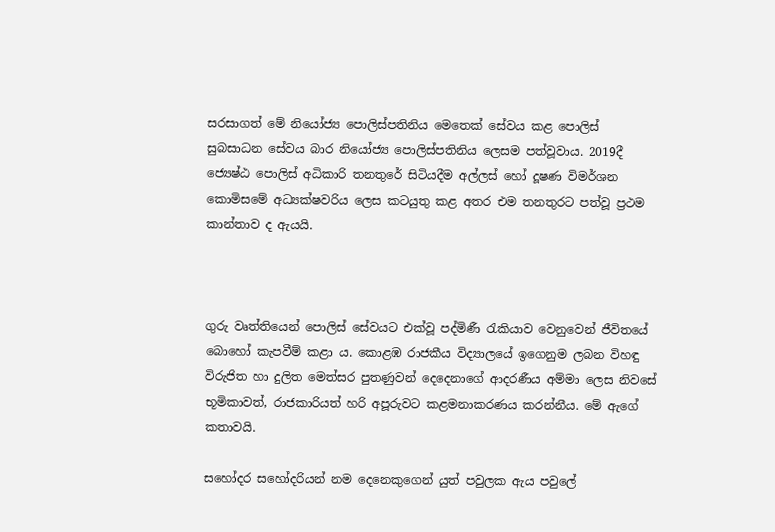සරසාගත් මේ නියෝජ්‍ය පොලිස්පතිනිය මෙතෙක් සේවය කළ පොලිස් සුබසාධන සේවය බාර නියෝජ්‍ය පොලිස්පතිනිය ලෙසම පත්වූවාය. 2019දී ජ්‍යෙෂ්ඨ පොලිස් අධිකාරි තනතුරේ සිටියදීම අල්ලස් හෝ දූෂණ විමර්ශන කොමිසමේ අධ්‍යක්ෂවරිය ලෙස කටයුතු කළ අතර එම තනතුරට පත්වූ ප්‍රථම කාන්තාව ද ඇයයි.



ගුරු වෘත්තියෙන් පොලිස් සේවයට එක්වූ පද්මිණී රැකියාව වෙනුවෙන් ජීවිතයේ බොහෝ කැපවීම් කළා ය. කොළඹ රාජකීය විද්‍යාලයේ ඉගෙනුම ලබන විහඳු විරුජිත හා දුලිත මෙත්සර පුතණුවන් දෙදෙනාගේ ආදරණීය අම්මා ලෙස නිවසේ භූමිකාවත්, රාජකාරියත් හරි අපූරුවට කළමනාකරණය කරන්නීය. මේ ඇගේ කතාවයි.

සහෝදර සහෝදරියන් නම දෙනෙකුගෙන් යුත් පවුලක ඇය පවුලේ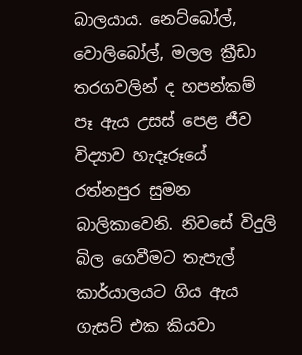බාලයාය. නෙට්බෝල්, වොලිබෝල්, මලල ක්‍රීඩා තරගවලින් ද හපන්කම් පෑ ඇය උසස් පෙළ ජීව විද්‍යාව හැදෑරූයේ රත්නපුර සුමන බාලිකාවෙනි. නිවසේ විදුලි බිල ගෙවීමට තැපැල් කාර්යාලයට ගිය ඇය ගැසට් එක කියවා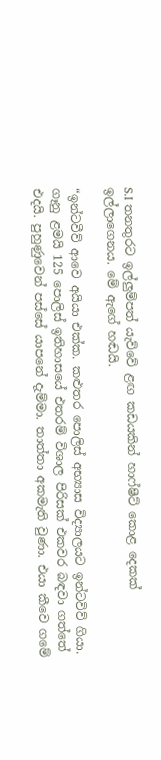S.I තනතුරට ඉල්ලුම්පත් යැව්වේ ළඟ කඩයකින් හාෆ්ෂීට් කොළ දෙකක් ඉල්ලාගෙනය. මේ ඇගේ හඬයි.

“ඉන්ටවීව් ආවෙ අයියා එක්ක. කළුතර පොලිස් අභ්‍යාස විද්‍යාලයට ඉන්ටවිව් ගියා. ගෑනු ළමයි 125 පොලිස් ඉතිහාසයේ එතරම් විශාල පිරිසක් එකවර බඳවා ගත්තේ එදයි. පුහුණුවෙන් පස්සේ යාපනේ දැම්මා. තාත්තා අකමැති වුණා. එයා කීවෙ ගමේ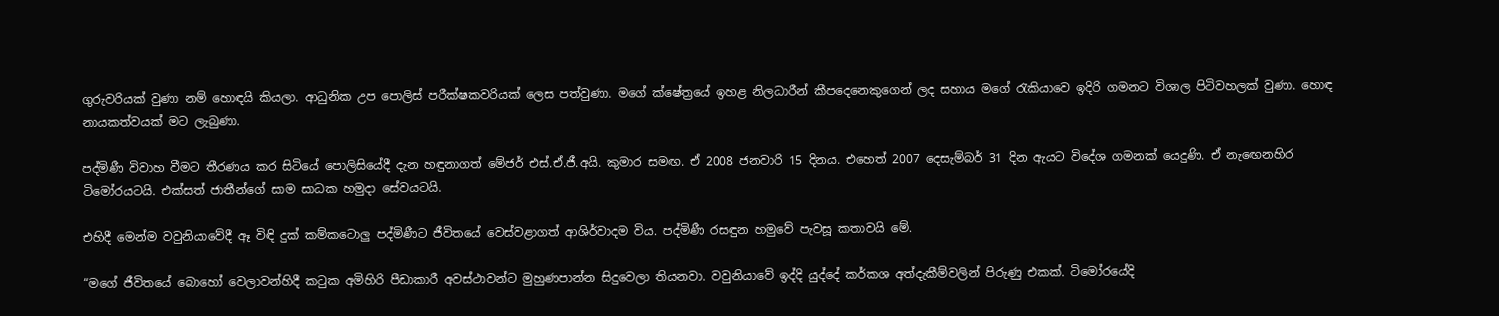ගුරුවරියක් වුණා නම් හොඳයි කියලා. ආධුනික උප පොලිස් පරීක්ෂකවරියක් ලෙස පත්වුණා. මගේ ක්ෂේත්‍රයේ ඉහළ නිලධාරීන් කීපදෙනෙකුගෙන් ලද සහාය මගේ රැකියාවෙ ඉදිරි ගමනට විශාල පිටිවහලක් වුණා. හොඳ නායකත්වයක් මට ලැබුණා.

පද්මිණී විවාහ වීමට තීරණය කර සිටියේ පොලිසියේදී දැන හඳුනාගත් මේජර් එස්.ඒ.ජී.අයි. කුමාර සමඟ. ඒ 2008 ජනවාරි 15 දිනය. එහෙත් 2007 දෙසැම්බර් 31 දින ඇයට විදේශ ගමනක් යෙදුණි. ඒ නැඟෙනහිර ටිමෝරයටයි. එක්සත් ජාතීන්ගේ සාම සාධක හමුදා සේවයටයි.

එහිදී මෙන්ම වවුනියාවේදී ඈ විඳි දුක් කම්කටොලු පද්මිණීට ජීවිතයේ වෙස්වළාගත් ආශිර්වාදම විය. පද්මිණී රසඳුන හමුවේ පැවසූ කතාවයි මේ.

“මගේ ජීවිතයේ බොහෝ වෙලාවන්හිදී කටුක අමිහිරි පීඩාකාරී අවස්ථාවන්ට මුහුණපාන්න සිදුවෙලා තියනවා. වවුනියාවේ ඉද්දි යුද්දේ කර්කශ අත්දැකීම්වලින් පිරුණු එකක්. ටිමෝරයේදි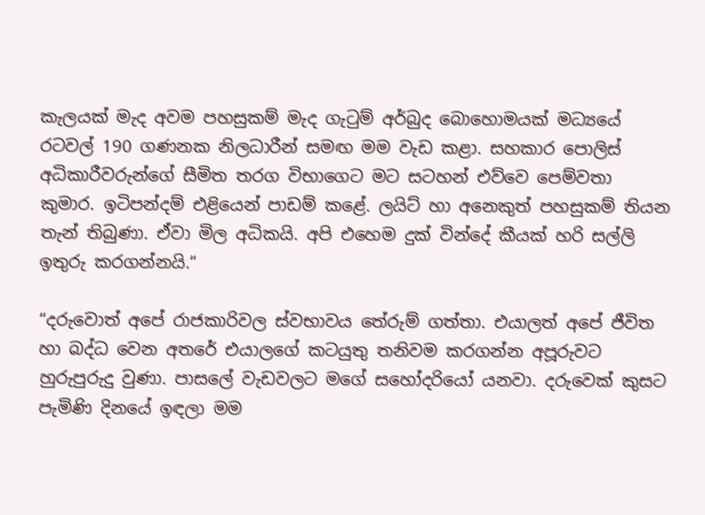කැලයක් මැද අවම පහසුකම් මැද ගැටුම් අර්බුද බොහොමයක් මධ්‍යයේ රටවල් 190 ගණනක නිලධාරීන් සමඟ මම වැඩ කළා. සහකාර පොලිස් අධිකාරීවරුන්ගේ සීමිත තරග විභාගෙට මට සටහන් එව්වෙ පෙම්වතා කුමාර. ඉටිපන්දම් එළියෙන් පාඩම් කළේ. ලයිට් හා අනෙකුත් පහසුකම් තියන තැන් තිබුණා. ඒවා මිල අධිකයි. අපි එහෙම දුක් වින්දේ කීයක් හරි සල්ලි ඉතුරු කරගන්නයි.“

“දරුවොත් අපේ රාජකාරිවල ස්වභාවය තේරුම් ගත්තා. එයාලත් අපේ ජීවිත හා බද්ධ වෙන අතරේ එයාලගේ කටයුතු තනිවම කරගන්න අපූරුවට හුරුපුරුදු වුණා. පාසලේ වැඩවලට මගේ සහෝදරියෝ යනවා. දරුවෙක් කුසට පැමිණි දිනයේ ඉඳලා මම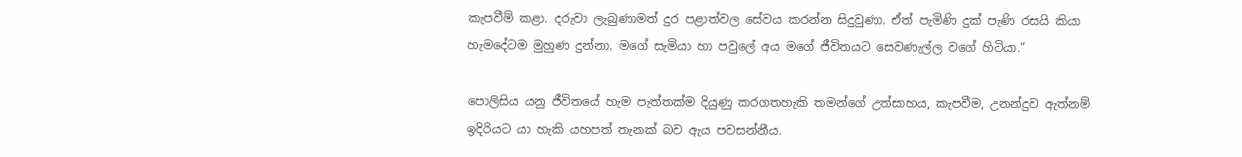කැපවීම් කළා. දරුවා ලැබුණාමත් දුර පළාත්වල සේවය කරන්න සිදුවුණා. ඒත් පැමිණි දුක් පැණි රසයි කියා හැමදේටම මුහුණ දුන්නා. මගේ සැමියා හා පවුලේ අය මගේ ජීවිතයට සෙවණැල්ල වගේ හිටියා.“

පොලිසිය යනු ජීවිතයේ හැම පැත්තක්ම දියුණු කරගතහැකි තමන්ගේ උත්සාහය, කැපවීම, උනන්දුව ඇත්නම් ඉදිරියට යා හැකි යහපත් තැනක් බව ඇය පවසන්නීය.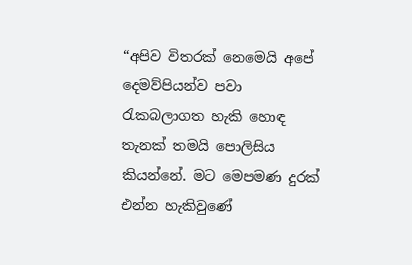“අපිව විතරක් නෙමෙයි අපේ දෙමව්පියන්ව පවා රැකබලාගත හැකි හොඳ තැනක් තමයි පොලිසිය කියන්නේ. මට මෙපමණ දුරක් එන්න හැකිවුණේ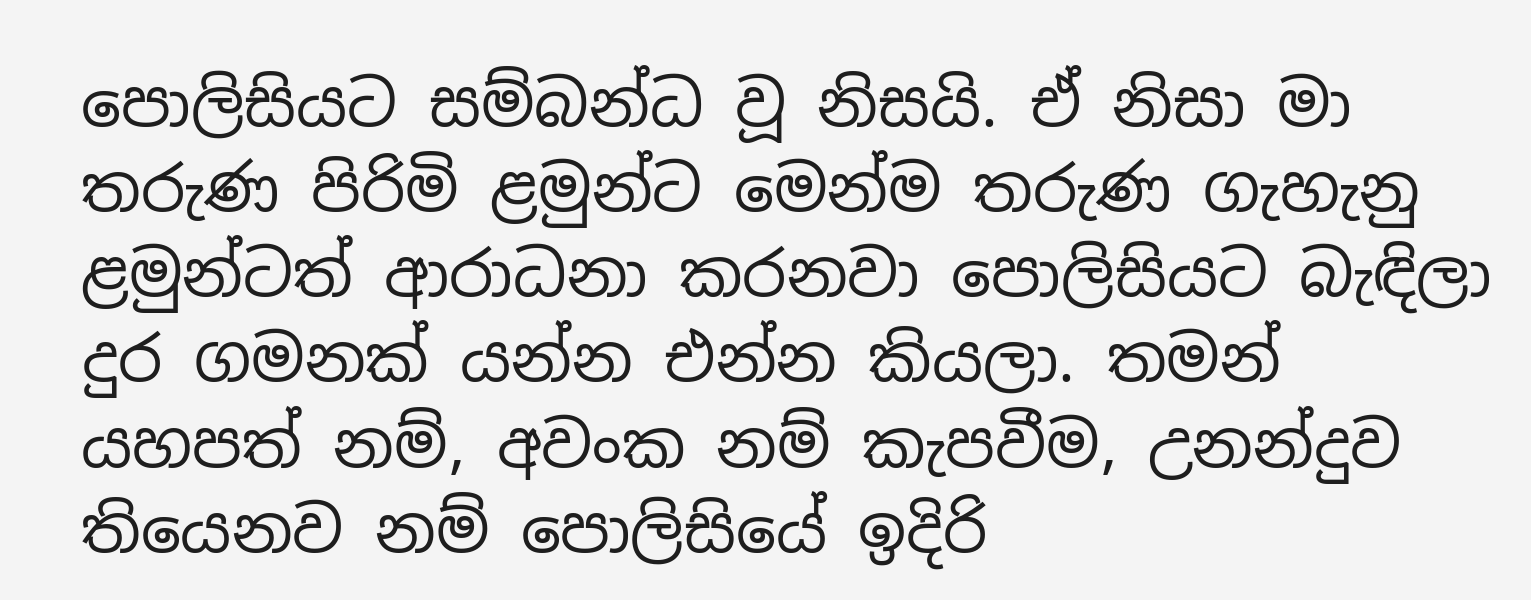පොලිසියට සම්බන්ධ වූ නිසයි. ඒ නිසා මා තරුණ පිරිමි ළමුන්ට මෙන්ම තරුණ ගැහැනු ළමුන්ටත් ආරාධනා කරනවා පොලිසියට බැඳිලා දුර ගමනක් යන්න එන්න කියලා. තමන් යහපත් නම්, අවංක නම් කැපවීම, උනන්දුව තියෙනව නම් පොලිසියේ ඉදිරි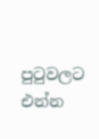පුටුවලට එන්න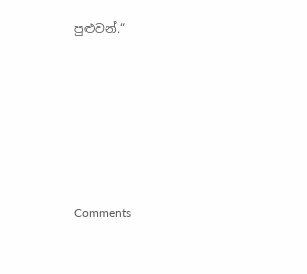පුළුවන්.“







Comments